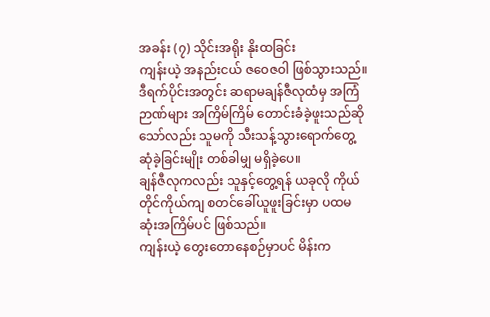အခန်း (၇) သိုင်းအရိုး နိုးထခြင်း
ကျန်းယဲ့ အနည်းငယ် ဇဝေဇဝါ ဖြစ်သွားသည်။
ဒီရက်ပိုင်းအတွင်း ဆရာမချန်ဇီလုထံမှ အကြံဉာဏ်များ အကြိမ်ကြိမ် တောင်းခံခဲ့ဖူးသည်ဆိုသော်လည်း သူမကို သီးသန့်သွားရောက်တွေ့ဆုံခဲ့ခြင်းမျိုး တစ်ခါမျှ မရှိခဲ့ပေ။
ချန်ဇီလုကလည်း သူနှင့်တွေ့ရန် ယခုလို ကိုယ်တိုင်ကိုယ်ကျ စတင်ခေါ်ယူဖူးခြင်းမှာ ပထမဆုံးအကြိမ်ပင် ဖြစ်သည်။
ကျန်းယဲ့ တွေးတောနေစဉ်မှာပင် မိန်းက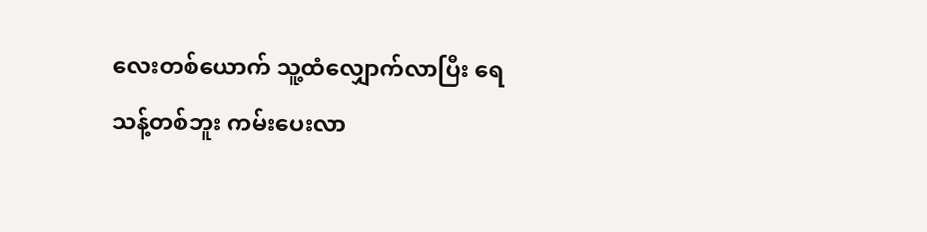လေးတစ်ယောက် သူ့ထံလျှောက်လာပြီး ရေသန့်တစ်ဘူး ကမ်းပေးလာ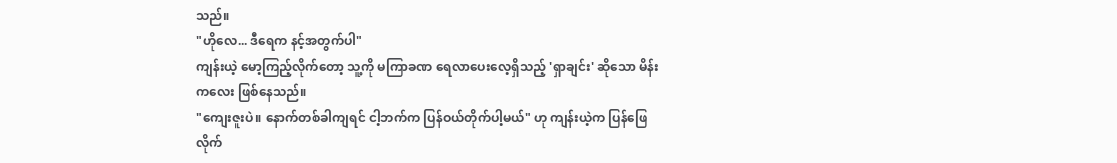သည်။
"ဟိုလေ... ဒီရေက နင့်အတွက်ပါ"
ကျန်းယဲ့ မော့ကြည့်လိုက်တော့ သူ့ကို မကြာခဏ ရေလာပေးလေ့ရှိသည့် 'ရှာချင်း' ဆိုသော မိန်းကလေး ဖြစ်နေသည်။
"ကျေးဇူးပဲ။ နောက်တစ်ခါကျရင် ငါ့ဘက်က ပြန်ဝယ်တိုက်ပါ့မယ်" ဟု ကျန်းယဲ့က ပြန်ဖြေလိုက်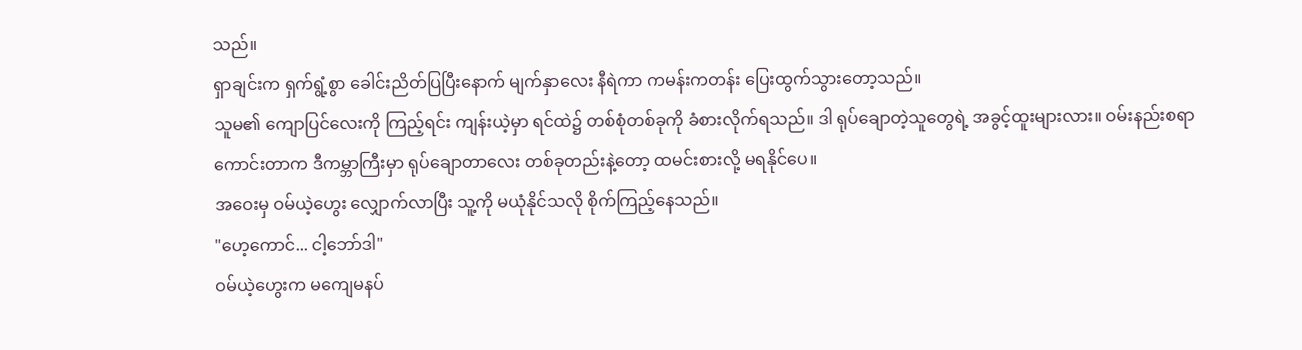သည်။
ရှာချင်းက ရှက်ရွံ့စွာ ခေါင်းညိတ်ပြပြီးနောက် မျက်နှာလေး နီရဲကာ ကမန်းကတန်း ပြေးထွက်သွားတော့သည်။
သူမ၏ ကျောပြင်လေးကို ကြည့်ရင်း ကျန်းယဲ့မှာ ရင်ထဲ၌ တစ်စုံတစ်ခုကို ခံစားလိုက်ရသည်။ ဒါ ရုပ်ချောတဲ့သူတွေရဲ့ အခွင့်ထူးများလား။ ဝမ်းနည်းစရာကောင်းတာက ဒီကမ္ဘာကြီးမှာ ရုပ်ချောတာလေး တစ်ခုတည်းနဲ့တော့ ထမင်းစားလို့ မရနိုင်ပေ။
အဝေးမှ ဝမ်ယဲ့ဟွေး လျှောက်လာပြီး သူ့ကို မယုံနိုင်သလို စိုက်ကြည့်နေသည်။
"ဟေ့ကောင်... ငါ့ဘော်ဒါ"
ဝမ်ယဲ့ဟွေးက မကျေမနပ်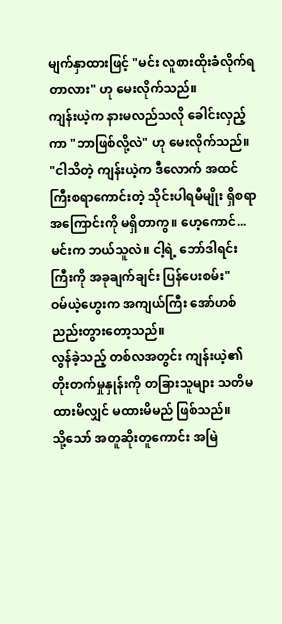မျက်နှာထားဖြင့် "မင်း လူစားထိုးခံလိုက်ရတာလား" ဟု မေးလိုက်သည်။
ကျန်းယဲ့က နားမလည်သလို ခေါင်းလှည့်ကာ "ဘာဖြစ်လို့လဲ" ဟု မေးလိုက်သည်။
"ငါသိတဲ့ ကျန်းယဲ့က ဒီလောက် အထင်ကြီးစရာကောင်းတဲ့ သိုင်းပါရမီမျိုး ရှိစရာအကြောင်းကို မရှိတာကွ။ ဟေ့ကောင်... မင်းက ဘယ်သူလဲ။ ငါ့ရဲ့ ဘော်ဒါရင်းကြီးကို အခုချက်ချင်း ပြန်ပေးစမ်း"
ဝမ်ယဲ့ဟွေးက အကျယ်ကြီး အော်ဟစ်ညည်းတွားတော့သည်။
လွန်ခဲ့သည့် တစ်လအတွင်း ကျန်းယဲ့၏ တိုးတက်မှုနှုန်းကို တခြားသူများ သတိမထားမိလျှင် မထားမိမည် ဖြစ်သည်။
သို့သော် အတူဆိုးတူကောင်း အမြဲ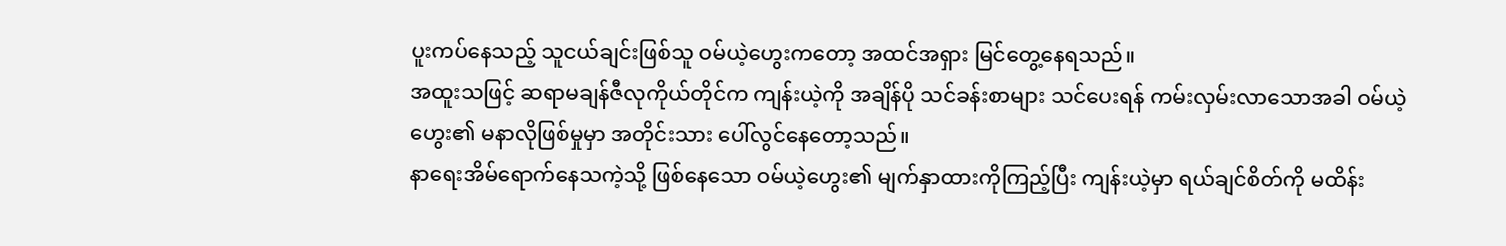ပူးကပ်နေသည့် သူငယ်ချင်းဖြစ်သူ ဝမ်ယဲ့ဟွေးကတော့ အထင်အရှား မြင်တွေ့နေရသည်။
အထူးသဖြင့် ဆရာမချန်ဇီလုကိုယ်တိုင်က ကျန်းယဲ့ကို အချိန်ပို သင်ခန်းစာများ သင်ပေးရန် ကမ်းလှမ်းလာသောအခါ ဝမ်ယဲ့ဟွေး၏ မနာလိုဖြစ်မှုမှာ အတိုင်းသား ပေါ်လွင်နေတော့သည်။
နာရေးအိမ်ရောက်နေသကဲ့သို့ ဖြစ်နေသော ဝမ်ယဲ့ဟွေး၏ မျက်နှာထားကိုကြည့်ပြီး ကျန်းယဲ့မှာ ရယ်ချင်စိတ်ကို မထိန်း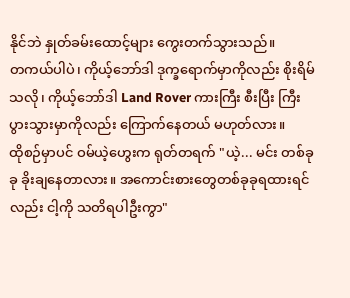နိုင်ဘဲ နှုတ်ခမ်းထောင့်များ ကွေးတက်သွားသည်။
တကယ်ပါပဲ၊ ကိုယ့်ဘော်ဒါ ဒုက္ခရောက်မှာကိုလည်း စိုးရိမ်သလို၊ ကိုယ့်ဘော်ဒါ Land Rover ကားကြီး စီးပြီး ကြီးပွားသွားမှာကိုလည်း ကြောက်နေတယ် မဟုတ်လား။
ထိုစဉ်မှာပင် ဝမ်ယဲ့ဟွေးက ရုတ်တရက် "ယဲ့... မင်း တစ်ခုခု ခိုးချနေတာလား။ အကောင်းစားတွေတစ်ခုခုရထားရင်လည်း ငါ့ကို သတိရပါဦးကွာ"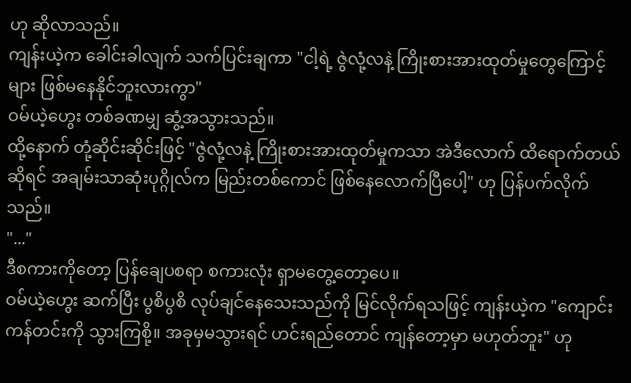ဟု ဆိုလာသည်။
ကျန်းယဲ့က ခေါင်းခါလျက် သက်ပြင်းချကာ "ငါ့ရဲ့ ဇွဲလုံ့လနဲ့ ကြိုးစားအားထုတ်မှုတွေကြောင့်များ ဖြစ်မနေနိုင်ဘူးလားကွာ"
ဝမ်ယဲ့ဟွေး တစ်ခဏမျှ ဆွံ့အသွားသည်။
ထို့နောက် တုံ့ဆိုင်းဆိုင်းဖြင့် "ဇွဲလုံ့လနဲ့ ကြိုးစားအားထုတ်မှုကသာ အဲဒီလောက် ထိရောက်တယ်ဆိုရင် အချမ်းသာဆုံးပုဂ္ဂိုလ်က မြည်းတစ်ကောင် ဖြစ်နေလောက်ပြီပေါ့" ဟု ပြန်ပက်လိုက်သည်။
"..."
ဒီစကားကိုတော့ ပြန်ချေပစရာ စကားလုံး ရှာမတွေ့တော့ပေ။
ဝမ်ယဲ့ဟွေး ဆက်ပြီး ပွစိပွစိ လုပ်ချင်နေသေးသည်ကို မြင်လိုက်ရသဖြင့် ကျန်းယဲ့က "ကျောင်းကန်တင်းကို သွားကြစို့။ အခုမှမသွားရင် ဟင်းရည်တောင် ကျန်တော့မှာ မဟုတ်ဘူး" ဟု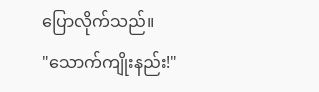ပြောလိုက်သည်။
"သောက်ကျိုးနည်း!"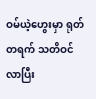ဝမ်ယဲ့ဟွေးမှာ ရုတ်တရက် သတိဝင်လာပြီး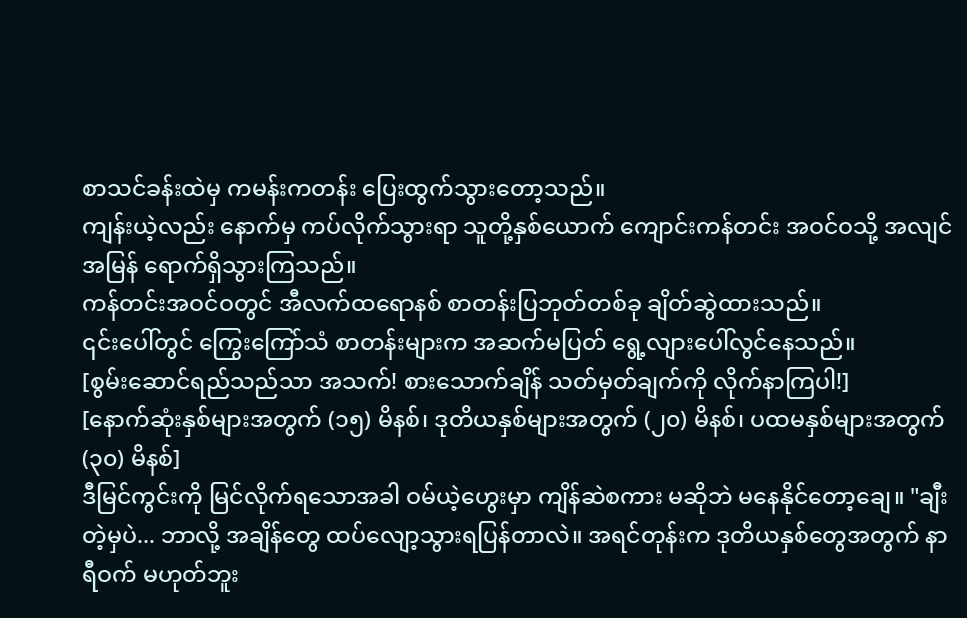စာသင်ခန်းထဲမှ ကမန်းကတန်း ပြေးထွက်သွားတော့သည်။
ကျန်းယဲ့လည်း နောက်မှ ကပ်လိုက်သွားရာ သူတို့နှစ်ယောက် ကျောင်းကန်တင်း အဝင်ဝသို့ အလျင်အမြန် ရောက်ရှိသွားကြသည်။
ကန်တင်းအဝင်ဝတွင် အီလက်ထရောနစ် စာတန်းပြဘုတ်တစ်ခု ချိတ်ဆွဲထားသည်။
၎င်းပေါ်တွင် ကြွေးကြော်သံ စာတန်းများက အဆက်မပြတ် ရွေ့လျားပေါ်လွင်နေသည်။
[စွမ်းဆောင်ရည်သည်သာ အသက်! စားသောက်ချိန် သတ်မှတ်ချက်ကို လိုက်နာကြပါ!]
[နောက်ဆုံးနှစ်များအတွက် (၁၅) မိနစ်၊ ဒုတိယနှစ်များအတွက် (၂၀) မိနစ်၊ ပထမနှစ်များအတွက် (၃၀) မိနစ်]
ဒီမြင်ကွင်းကို မြင်လိုက်ရသောအခါ ဝမ်ယဲ့ဟွေးမှာ ကျိန်ဆဲစကား မဆိုဘဲ မနေနိုင်တော့ချေ။ "ချီးတဲ့မှပဲ... ဘာလို့ အချိန်တွေ ထပ်လျော့သွားရပြန်တာလဲ။ အရင်တုန်းက ဒုတိယနှစ်တွေအတွက် နာရီဝက် မဟုတ်ဘူး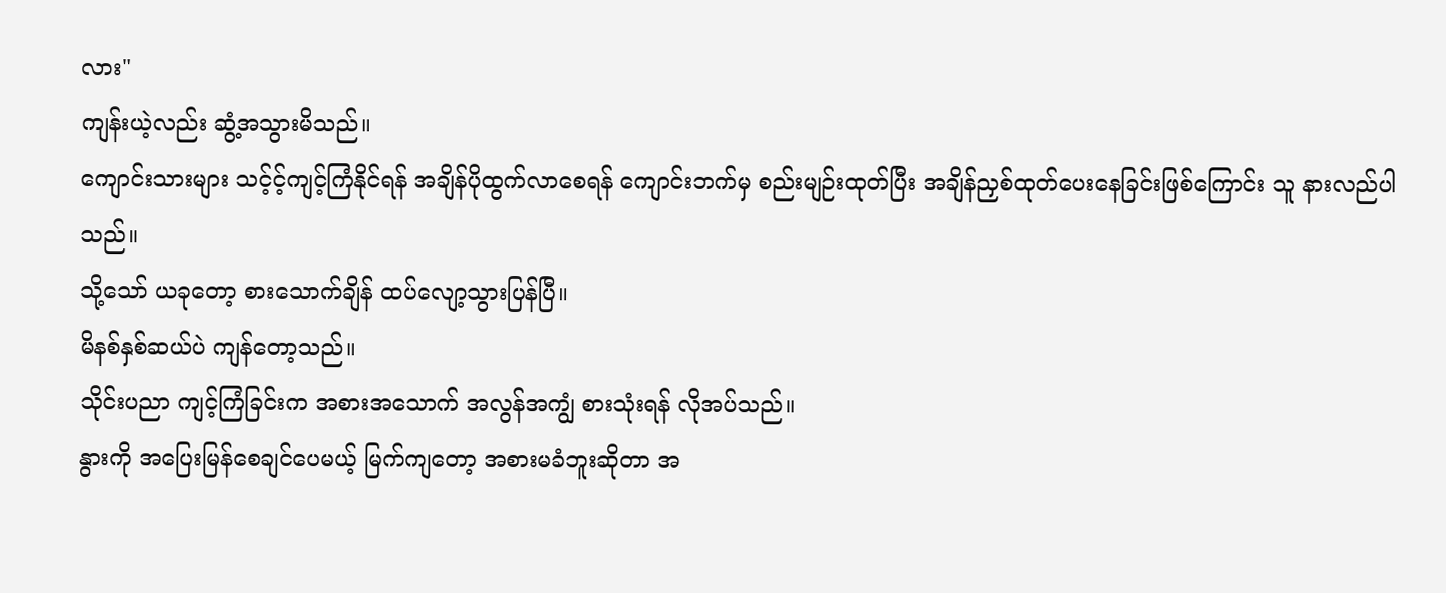လား"
ကျန်းယဲ့လည်း ဆွံ့အသွားမိသည်။
ကျောင်းသားများ သင့်င့်ကျင့်ကြံနိုင်ရန် အချိန်ပိုထွက်လာစေရန် ကျောင်းဘက်မှ စည်းမျဉ်းထုတ်ပြီး အချိန်ညှစ်ထုတ်ပေးနေခြင်းဖြစ်ကြောင်း သူ နားလည်ပါသည်။
သို့သော် ယခုတော့ စားသောက်ချိန် ထပ်လျော့သွားပြန်ပြီ။
မိနစ်နှစ်ဆယ်ပဲ ကျန်တော့သည်။
သိုင်းပညာ ကျင့်ကြံခြင်းက အစားအသောက် အလွန်အကျွံ စားသုံးရန် လိုအပ်သည်။
နွားကို အပြေးမြန်စေချင်ပေမယ့် မြက်ကျတော့ အစားမခံဘူးဆိုတာ အ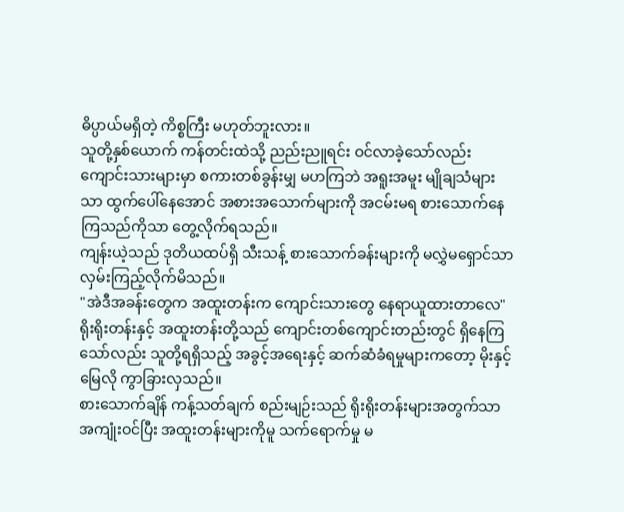ဓိပ္ပာယ်မရှိတဲ့ ကိစ္စကြီး မဟုတ်ဘူးလား။
သူတို့နှစ်ယောက် ကန်တင်းထဲသို့ ညည်းညူရင်း ဝင်လာခဲ့သော်လည်း ကျောင်းသားများမှာ စကားတစ်ခွန်းမျှ မဟကြဘဲ အရူးအမူး မျိုချသံများသာ ထွက်ပေါ်နေအောင် အစားအသောက်များကို အငမ်းမရ စားသောက်နေကြသည်ကိုသာ တွေ့လိုက်ရသည်။
ကျန်းယဲ့သည် ဒုတိယထပ်ရှိ သီးသန့် စားသောက်ခန်းများကို မလွှဲမရှောင်သာ လှမ်းကြည့်လိုက်မိသည်။
"အဲဒီအခန်းတွေက အထူးတန်းက ကျောင်းသားတွေ နေရာယူထားတာလေ"
ရိုးရိုးတန်းနှင့် အထူးတန်းတို့သည် ကျောင်းတစ်ကျောင်းတည်းတွင် ရှိနေကြသော်လည်း သူတို့ရရှိသည့် အခွင့်အရေးနှင့် ဆက်ဆံခံရမှုများကတော့ မိုးနှင့်မြေလို ကွာခြားလှသည်။
စားသောက်ချိန် ကန့်သတ်ချက် စည်းမျဉ်းသည် ရိုးရိုးတန်းများအတွက်သာ အကျုံးဝင်ပြီး အထူးတန်းများကိုမူ သက်ရောက်မှု မ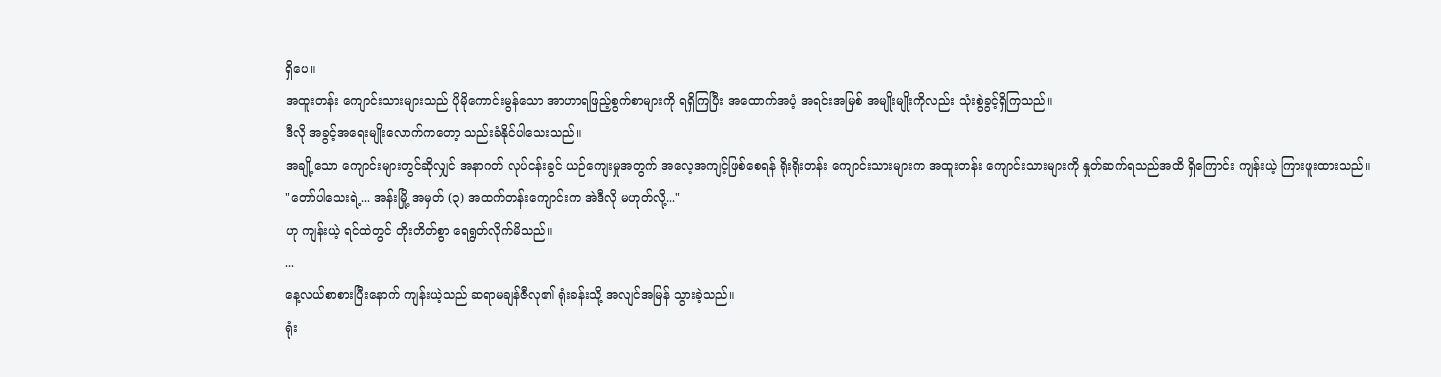ရှိပေ။
အထူးတန်း ကျောင်းသားများသည် ပိုမိုကောင်းမွန်သော အာဟာရဖြည့်စွက်စာများကို ရရှိကြပြီး အထောက်အပံ့ အရင်းအမြစ် အမျိုးမျိုးကိုလည်း သုံးစွဲခွင့်ရှိကြသည်။
ဒီလို အခွင့်အရေးမျိုးလောက်ကတော့ သည်းခံနိုင်ပါသေးသည်။
အချို့သော ကျောင်းများတွင်ဆိုလျှင် အနာဂတ် လုပ်ငန်းခွင် ယဉ်ကျေးမှုအတွက် အလေ့အကျင့်ဖြစ်စေရန် ရိုးရိုးတန်း ကျောင်းသားများက အထူးတန်း ကျောင်းသားများကို နှုတ်ဆက်ရသည်အထိ ရှိကြောင်း ကျန်းယဲ့ ကြားဖူးထားသည်။
"တော်ပါသေးရဲ့... အန်းမြို့ အမှတ် (၃) အထက်တန်းကျောင်းက အဲဒီလို မဟုတ်လို့..."
ဟု ကျန်းယဲ့ ရင်ထဲတွင် တိုးတိတ်စွာ ရေရွတ်လိုက်မိသည်။
...
နေ့လယ်စာစားပြီးနောက် ကျန်းယဲ့သည် ဆရာမချန်ဇီလု၏ ရုံးခန်းသို့ အလျင်အမြန် သွားခဲ့သည်။
ရုံး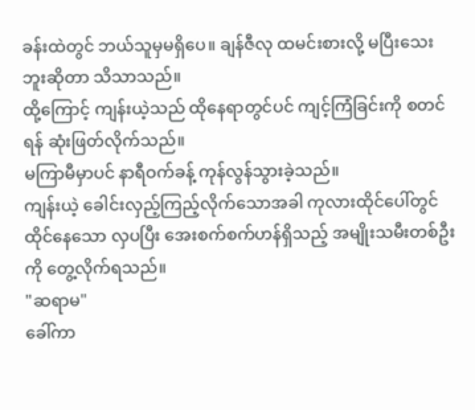ခန်းထဲတွင် ဘယ်သူမှမရှိပေ။ ချန်ဇီလု ထမင်းစားလို့ မပြီးသေးဘူးဆိုတာ သိသာသည်။
ထို့ကြောင့် ကျန်းယဲ့သည် ထိုနေရာတွင်ပင် ကျင့်ကြံခြင်းကို စတင်ရန် ဆုံးဖြတ်လိုက်သည်။
မကြာမီမှာပင် နာရီဝက်ခန့် ကုန်လွန်သွားခဲ့သည်။
ကျန်းယဲ့ ခေါင်းလှည့်ကြည့်လိုက်သောအခါ ကုလားထိုင်ပေါ်တွင် ထိုင်နေသော လှပပြီး အေးစက်စက်ဟန်ရှိသည့် အမျိုးသမီးတစ်ဦးကို တွေ့လိုက်ရသည်။
"ဆရာမ"
ခေါ်ကာ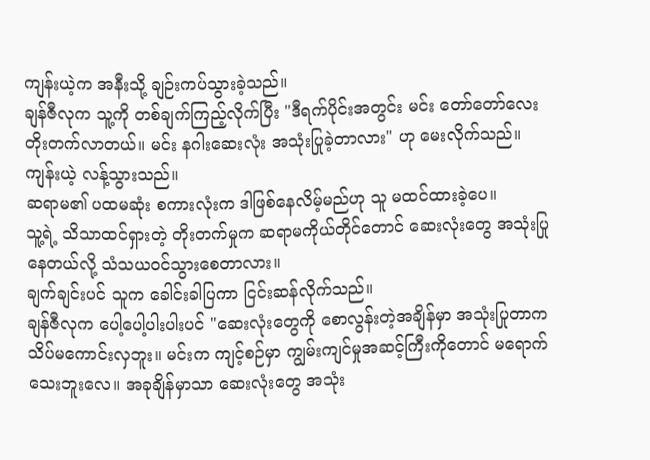ကျန်းယဲ့က အနီးသို့ ချဉ်းကပ်သွားခဲ့သည်။
ချန်ဇီလုက သူ့ကို တစ်ချက်ကြည့်လိုက်ပြီး "ဒီရက်ပိုင်းအတွင်း မင်း တော်တော်လေး တိုးတက်လာတယ်။ မင်း နဂါးဆေးလုံး အသုံးပြုခဲ့တာလား" ဟု မေးလိုက်သည်။
ကျန်းယဲ့ လန့်သွားသည်။
ဆရာမ၏ ပထမဆုံး စကားလုံးက ဒါဖြစ်နေလိမ့်မည်ဟု သူ မထင်ထားခဲ့ပေ။
သူ့ရဲ့ သိသာထင်ရှားတဲ့ တိုးတက်မှုက ဆရာမကိုယ်တိုင်တောင် ဆေးလုံးတွေ အသုံးပြုနေတယ်လို့ သံသယဝင်သွားစေတာလား။
ချက်ချင်းပင် သူက ခေါင်းခါပြကာ ငြင်းဆန်လိုက်သည်။
ချန်ဇီလုက ပေါ့ပေါ့ပါးပါးပင် "ဆေးလုံးတွေကို စောလွန်းတဲ့အချိန်မှာ အသုံးပြုတာက သိပ်မကောင်းလှဘူး။ မင်းက ကျင့်စဉ်မှာ ကျွမ်းကျင်မှုအဆင့်ကြီးကိုတောင် မရောက်သေးဘူးလေ။ အခုချိန်မှာသာ ဆေးလုံးတွေ အသုံး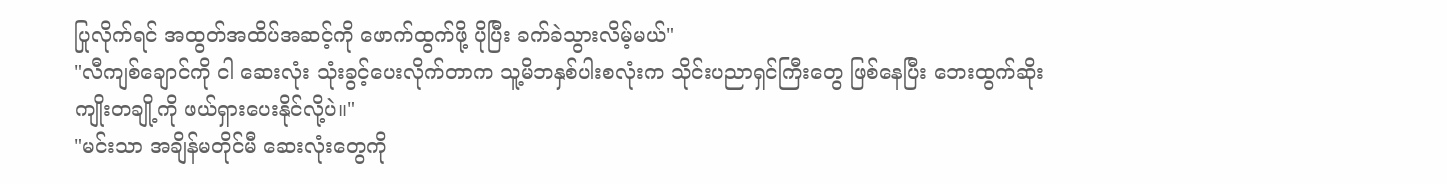ပြုလိုက်ရင် အထွတ်အထိပ်အဆင့်ကို ဖောက်ထွက်ဖို့ ပိုပြီး ခက်ခဲသွားလိမ့်မယ်"
"လီကျစ်ချောင်ကို ငါ ဆေးလုံး သုံးခွင့်ပေးလိုက်တာက သူ့မိဘနှစ်ပါးစလုံးက သိုင်းပညာရှင်ကြီးတွေ ဖြစ်နေပြီး ဘေးထွက်ဆိုးကျိုးတချို့ကို ဖယ်ရှားပေးနိုင်လို့ပဲ။"
"မင်းသာ အချိန်မတိုင်မီ ဆေးလုံးတွေကို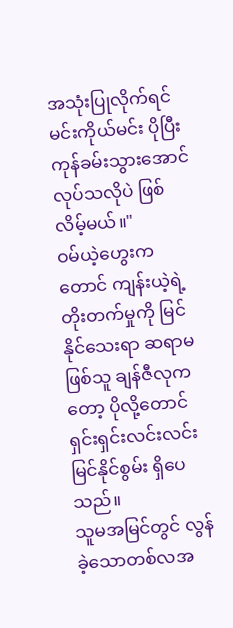အသုံးပြုလိုက်ရင် မင်းကိုယ်မင်း ပိုပြီး ကုန်ခမ်းသွားအောင် လုပ်သလိုပဲ ဖြစ်လိမ့်မယ်။"
ဝမ်ယဲ့ဟွေးကတောင် ကျန်းယဲ့ရဲ့ တိုးတက်မှုကို မြင်နိုင်သေးရာ ဆရာမဖြစ်သူ ချန်ဇီလုကတော့ ပိုလို့တောင် ရှင်းရှင်းလင်းလင်း မြင်နိုင်စွမ်း ရှိပေသည်။
သူမအမြင်တွင် လွန်ခဲ့သောတစ်လအ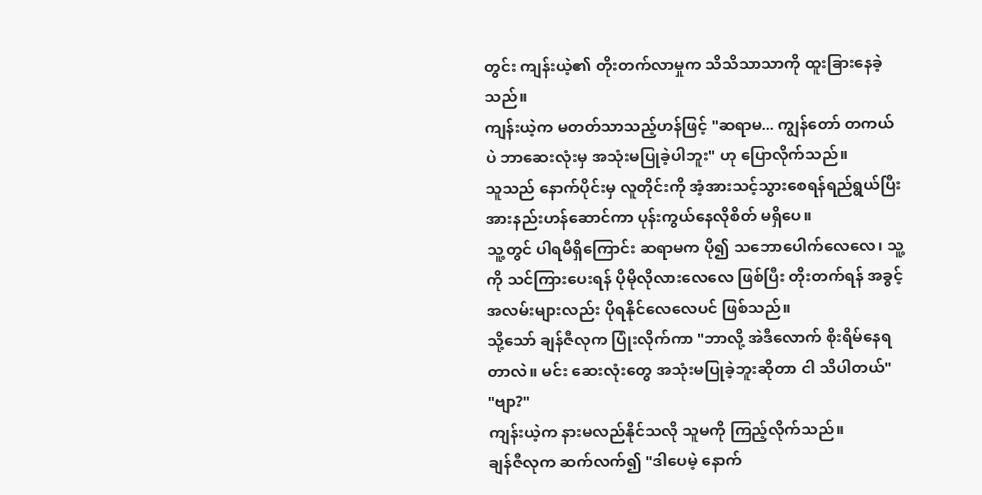တွင်း ကျန်းယဲ့၏ တိုးတက်လာမှုက သိသိသာသာကို ထူးခြားနေခဲ့သည်။
ကျန်းယဲ့က မတတ်သာသည့်ဟန်ဖြင့် "ဆရာမ... ကျွန်တော် တကယ်ပဲ ဘာဆေးလုံးမှ အသုံးမပြုခဲ့ပါဘူး" ဟု ပြောလိုက်သည်။
သူသည် နောက်ပိုင်းမှ လူတိုင်းကို အံ့အားသင့်သွားစေရန်ရည်ရွယ်ပြီး အားနည်းဟန်ဆောင်ကာ ပုန်းကွယ်နေလိုစိတ် မရှိပေ။
သူ့တွင် ပါရမီရှိကြောင်း ဆရာမက ပို၍ သဘောပေါက်လေလေ၊ သူ့ကို သင်ကြားပေးရန် ပိုမိုလိုလားလေလေ ဖြစ်ပြီး တိုးတက်ရန် အခွင့်အလမ်းများလည်း ပိုရနိုင်လေလေပင် ဖြစ်သည်။
သို့သော် ချန်ဇီလုက ပြုံးလိုက်ကာ "ဘာလို့ အဲဒီလောက် စိုးရိမ်နေရတာလဲ။ မင်း ဆေးလုံးတွေ အသုံးမပြုခဲ့ဘူးဆိုတာ ငါ သိပါတယ်"
"ဗျာ?"
ကျန်းယဲ့က နားမလည်နိုင်သလို သူမကို ကြည့်လိုက်သည်။
ချန်ဇီလုက ဆက်လက်၍ "ဒါပေမဲ့ နောက်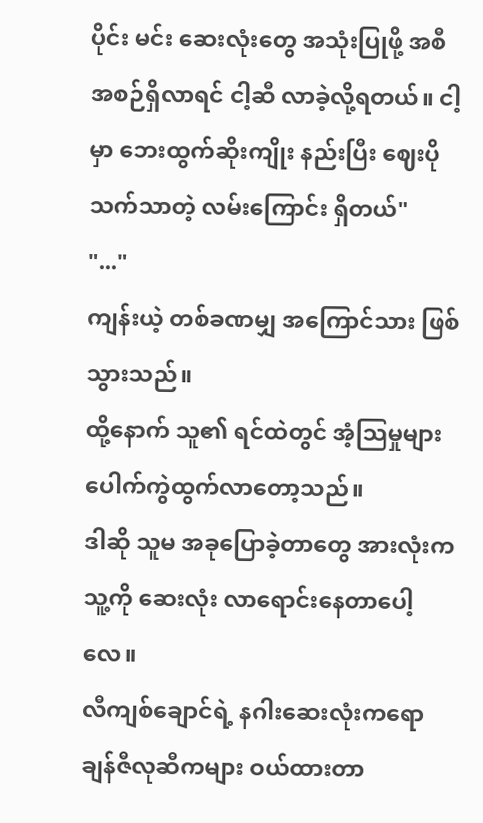ပိုင်း မင်း ဆေးလုံးတွေ အသုံးပြုဖို့ အစီအစဉ်ရှိလာရင် ငါ့ဆီ လာခဲ့လို့ရတယ်။ ငါ့မှာ ဘေးထွက်ဆိုးကျိုး နည်းပြီး ဈေးပိုသက်သာတဲ့ လမ်းကြောင်း ရှိတယ်"
"..."
ကျန်းယဲ့ တစ်ခဏမျှ အကြောင်သား ဖြစ်သွားသည်။
ထို့နောက် သူ၏ ရင်ထဲတွင် အံ့သြမှုများ ပေါက်ကွဲထွက်လာတော့သည်။
ဒါဆို သူမ အခုပြောခဲ့တာတွေ အားလုံးက သူ့ကို ဆေးလုံး လာရောင်းနေတာပေါ့လေ။
လီကျစ်ချောင်ရဲ့ နဂါးဆေးလုံးကရော ချန်ဇီလုဆီကများ ဝယ်ထားတာ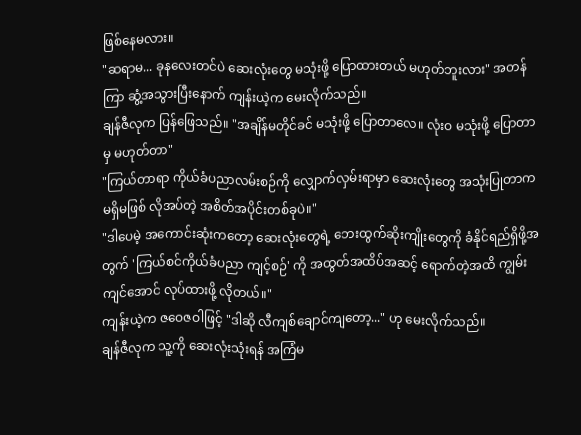ဖြစ်နေမလား။
"ဆရာမ... ခုနလေးတင်ပဲ ဆေးလုံးတွေ မသုံးဖို့ ပြောထားတယ် မဟုတ်ဘူးလား" အတန်ကြာ ဆွံ့အသွားပြီးနောက် ကျန်းယဲ့က မေးလိုက်သည်။
ချန်ဇီလုက ပြန်ဖြေသည်။ "အချိန်မတိုင်ခင် မသုံးဖို့ ပြောတာလေ။ လုံးဝ မသုံးဖို့ ပြောတာမှ မဟုတ်တာ"
"ကြယ်တာရာ ကိုယ်ခံပညာလမ်းစဉ်ကို လျှောက်လှမ်းရာမှာ ဆေးလုံးတွေ အသုံးပြုတာက မရှိမဖြစ် လိုအပ်တဲ့ အစိတ်အပိုင်းတစ်ခုပဲ။"
"ဒါပေမဲ့ အကောင်းဆုံးကတော့ ဆေးလုံးတွေရဲ့ ဘေးထွက်ဆိုးကျိုးတွေကို ခံနိုင်ရည်ရှိဖို့အတွက် 'ကြယ်စင်ကိုယ်ခံပညာ ကျင့်စဉ်' ကို အထွတ်အထိပ်အဆင့် ရောက်တဲ့အထိ ကျွမ်းကျင်အောင် လုပ်ထားဖို့ လိုတယ်။"
ကျန်းယဲ့က ဇဝေဇဝါဖြင့် "ဒါဆို လီကျစ်ချောင်ကျတော့..." ဟု မေးလိုက်သည်။
ချန်ဇီလုက သူ့ကို ဆေးလုံးသုံးရန် အကြံမ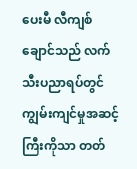ပေးမီ လီကျစ်ချောင်သည် လက်သီးပညာရပ်တွင် ကျွမ်းကျင်မှုအဆင့်ကြီးကိုသာ တတ်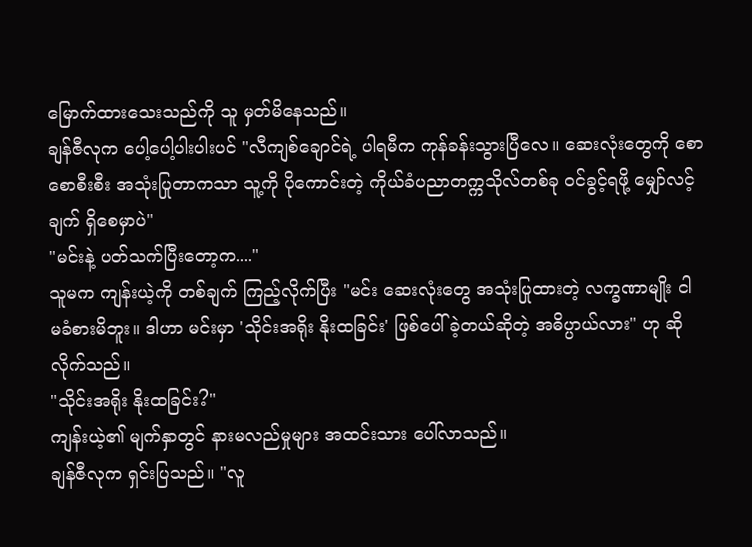မြောက်ထားသေးသည်ကို သူ မှတ်မိနေသည်။
ချန်ဇီလုက ပေါ့ပေါ့ပါးပါးပင် "လီကျစ်ချောင်ရဲ့ ပါရမီက ကုန်ခန်းသွားပြီလေ။ ဆေးလုံးတွေကို စောစောစီးစီး အသုံးပြုတာကသာ သူ့ကို ပိုကောင်းတဲ့ ကိုယ်ခံပညာတက္ကသိုလ်တစ်ခု ဝင်ခွင့်ရဖို့ မျှော်လင့်ချက် ရှိစေမှာပဲ"
"မင်းနဲ့ ပတ်သက်ပြီးတော့က...."
သူမက ကျန်းယဲ့ကို တစ်ချက် ကြည့်လိုက်ပြီး "မင်း ဆေးလုံးတွေ အသုံးပြုထားတဲ့ လက္ခဏာမျိုး ငါ မခံစားမိဘူး။ ဒါဟာ မင်းမှာ 'သိုင်းအရိုး နိုးထခြင်း' ဖြစ်ပေါ်ခဲ့တယ်ဆိုတဲ့ အဓိပ္ပာယ်လား" ဟု ဆိုလိုက်သည်။
"သိုင်းအရိုး နိုးထခြင်း?"
ကျန်းယဲ့၏ မျက်နှာတွင် နားမလည်မှုများ အထင်းသား ပေါ်လာသည်။
ချန်ဇီလုက ရှင်းပြသည်။ "လူ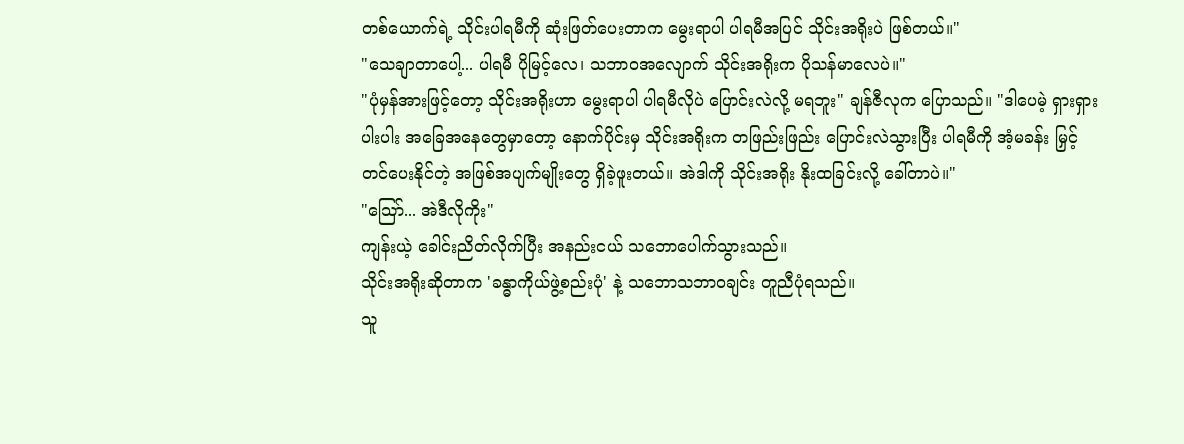တစ်ယောက်ရဲ့ သိုင်းပါရမီကို ဆုံးဖြတ်ပေးတာက မွေးရာပါ ပါရမီအပြင် သိုင်းအရိုးပဲ ဖြစ်တယ်။"
"သေချာတာပေါ့... ပါရမီ ပိုမြင့်လေ၊ သဘာဝအလျောက် သိုင်းအရိုးက ပိုသန်မာလေပဲ။"
"ပုံမှန်အားဖြင့်တော့ သိုင်းအရိုးဟာ မွေးရာပါ ပါရမီလိုပဲ ပြောင်းလဲလို့ မရဘူး" ချန်ဇီလုက ပြောသည်။ "ဒါပေမဲ့ ရှားရှားပါးပါး အခြေအနေတွေမှာတော့ နောက်ပိုင်းမှ သိုင်းအရိုးက တဖြည်းဖြည်း ပြောင်းလဲသွားပြီး ပါရမီကို အံ့မခန်း မြှင့်တင်ပေးနိုင်တဲ့ အဖြစ်အပျက်မျိုးတွေ ရှိခဲ့ဖူးတယ်။ အဲဒါကို သိုင်းအရိုး နိုးထခြင်းလို့ ခေါ်တာပဲ။"
"သြော်... အဲဒီလိုကိုး"
ကျန်းယဲ့ ခေါင်းညိတ်လိုက်ပြီး အနည်းငယ် သဘောပေါက်သွားသည်။
သိုင်းအရိုးဆိုတာက 'ခန္ဓာကိုယ်ဖွဲ့စည်းပုံ' နဲ့ သဘောသဘာဝချင်း တူညီပုံရသည်။
သူ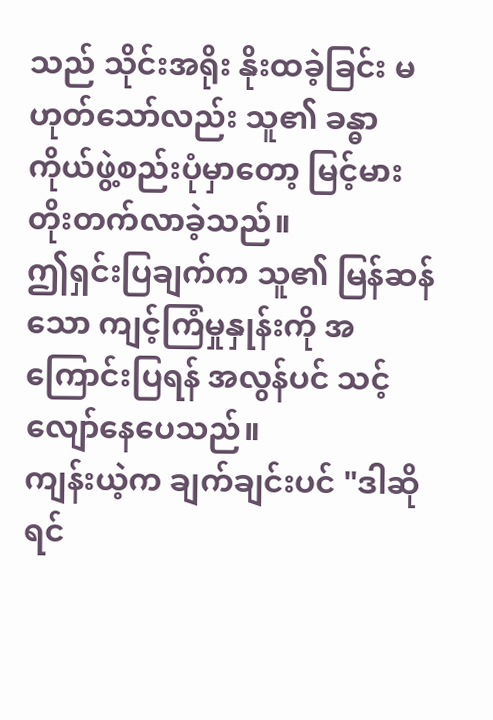သည် သိုင်းအရိုး နိုးထခဲ့ခြင်း မဟုတ်သော်လည်း သူ၏ ခန္ဓာကိုယ်ဖွဲ့စည်းပုံမှာတော့ မြင့်မားတိုးတက်လာခဲ့သည်။
ဤရှင်းပြချက်က သူ၏ မြန်ဆန်သော ကျင့်ကြံမှုနှုန်းကို အကြောင်းပြရန် အလွန်ပင် သင့်လျော်နေပေသည်။
ကျန်းယဲ့က ချက်ချင်းပင် "ဒါဆိုရင်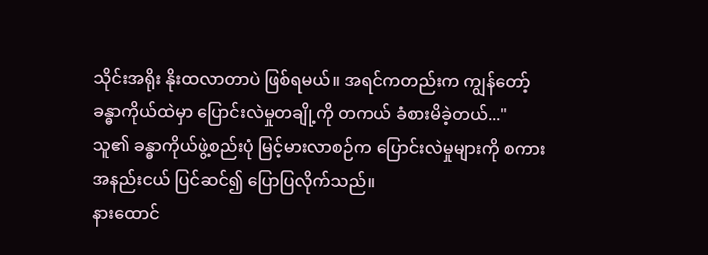သိုင်းအရိုး နိုးထလာတာပဲ ဖြစ်ရမယ်။ အရင်ကတည်းက ကျွန်တော့်ခန္ဓာကိုယ်ထဲမှာ ပြောင်းလဲမှုတချို့ကို တကယ် ခံစားမိခဲ့တယ်..."
သူ၏ ခန္ဓာကိုယ်ဖွဲ့စည်းပုံ မြင့်မားလာစဉ်က ပြောင်းလဲမှုများကို စကားအနည်းငယ် ပြင်ဆင်၍ ပြောပြလိုက်သည်။
နားထောင်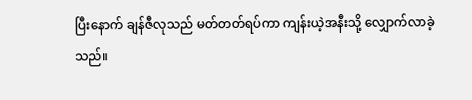ပြီးနောက် ချန်ဇီလုသည် မတ်တတ်ရပ်ကာ ကျန်းယဲ့အနီးသို့ လျှောက်လာခဲ့သည်။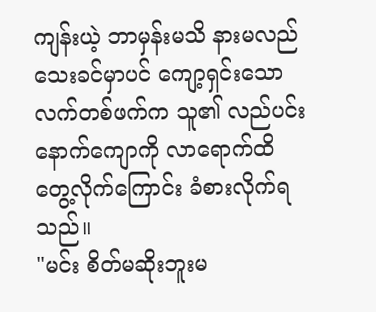ကျန်းယဲ့ ဘာမှန်းမသိ နားမလည်သေးခင်မှာပင် ကျော့ရှင်းသော လက်တစ်ဖက်က သူ၏ လည်ပင်းနောက်ကျောကို လာရောက်ထိတွေ့လိုက်ကြောင်း ခံစားလိုက်ရသည်။
"မင်း စိတ်မဆိုးဘူးမ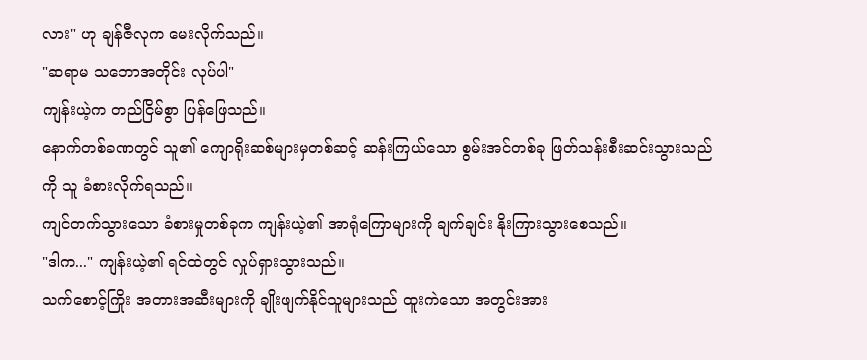လား" ဟု ချန်ဇီလုက မေးလိုက်သည်။
"ဆရာမ သဘောအတိုင်း လုပ်ပါ"
ကျန်းယဲ့က တည်ငြိမ်စွာ ပြန်ဖြေသည်။
နောက်တစ်ခဏတွင် သူ၏ ကျောရိုးဆစ်များမှတစ်ဆင့် ဆန်းကြယ်သော စွမ်းအင်တစ်ခု ဖြတ်သန်းစီးဆင်းသွားသည်ကို သူ ခံစားလိုက်ရသည်။
ကျင်တက်သွားသော ခံစားမှုတစ်ခုက ကျန်းယဲ့၏ အာရုံကြောများကို ချက်ချင်း နိုးကြားသွားစေသည်။
"ဒါက..." ကျန်းယဲ့၏ ရင်ထဲတွင် လှုပ်ရှားသွားသည်။
သက်စောင့်ကြိုး အတားအဆီးများကို ချိုးဖျက်နိုင်သူများသည် ထူးကဲသော အတွင်းအား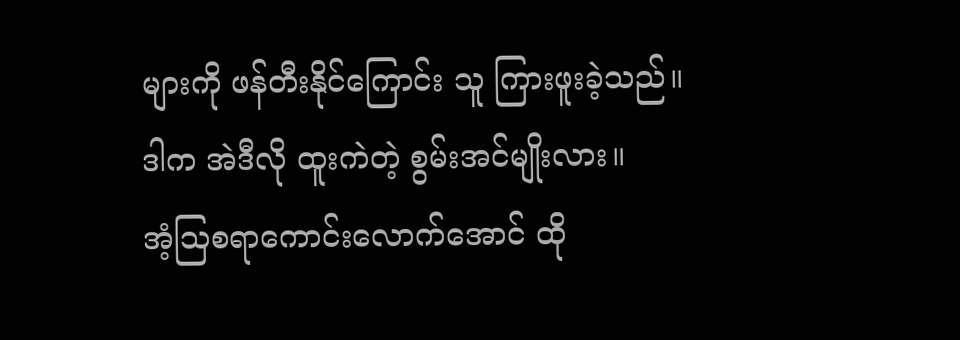များကို ဖန်တီးနိုင်ကြောင်း သူ ကြားဖူးခဲ့သည်။
ဒါက အဲဒီလို ထူးကဲတဲ့ စွမ်းအင်မျိုးလား။
အံ့သြစရာကောင်းလောက်အောင် ထို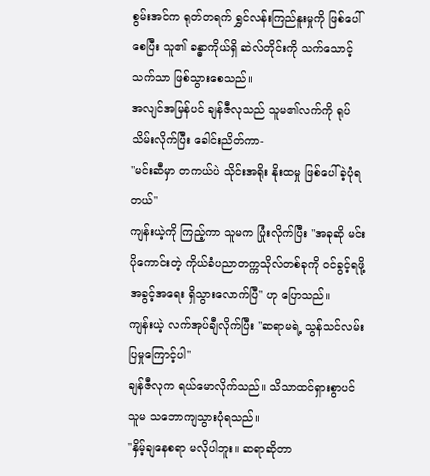စွမ်းအင်က ရုတ်တရက် ရွှင်လန်းကြည်နူးမှုကို ဖြစ်ပေါ်စေပြီး သူ၏ ခန္ဓာကိုယ်ရှိ ဆဲလ်တိုင်းကို သက်သောင့်သက်သာ ဖြစ်သွားစေသည်။
အလျင်အမြန်ပင် ချန်ဇီလုသည် သူမ၏လက်ကို ရုပ်သိမ်းလိုက်ပြီး ခေါင်းညိတ်ကာ-
"မင်းဆီမှာ တကယ်ပဲ သိုင်းအရိုး နိုးထမှု ဖြစ်ပေါ်ခဲ့ပုံရတယ်"
ကျန်းယဲ့ကို ကြည့်ကာ သူမက ပြုံးလိုက်ပြီး "အခုဆို မင်း ပိုကောင်းတဲ့ ကိုယ်ခံပညာတက္ကသိုလ်တစ်ခုကို ဝင်ခွင့်ရဖို့ အခွင့်အရေး ရှိသွားလောက်ပြီ" ဟု ပြောသည်။
ကျန်းယဲ့ လက်အုပ်ချီလိုက်ပြီး "ဆရာမရဲ့ သွန်သင်လမ်းပြမှုကြောင့်ပါ"
ချန်ဇီလုက ရယ်မောလိုက်သည်။ သိသာထင်ရှားစွာပင် သူမ သဘောကျသွားပုံရသည်။
"နှိမ့်ချနေစရာ မလိုပါဘူး။ ဆရာဆိုတာ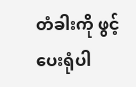တံခါးကို ဖွင့်ပေးရုံပါ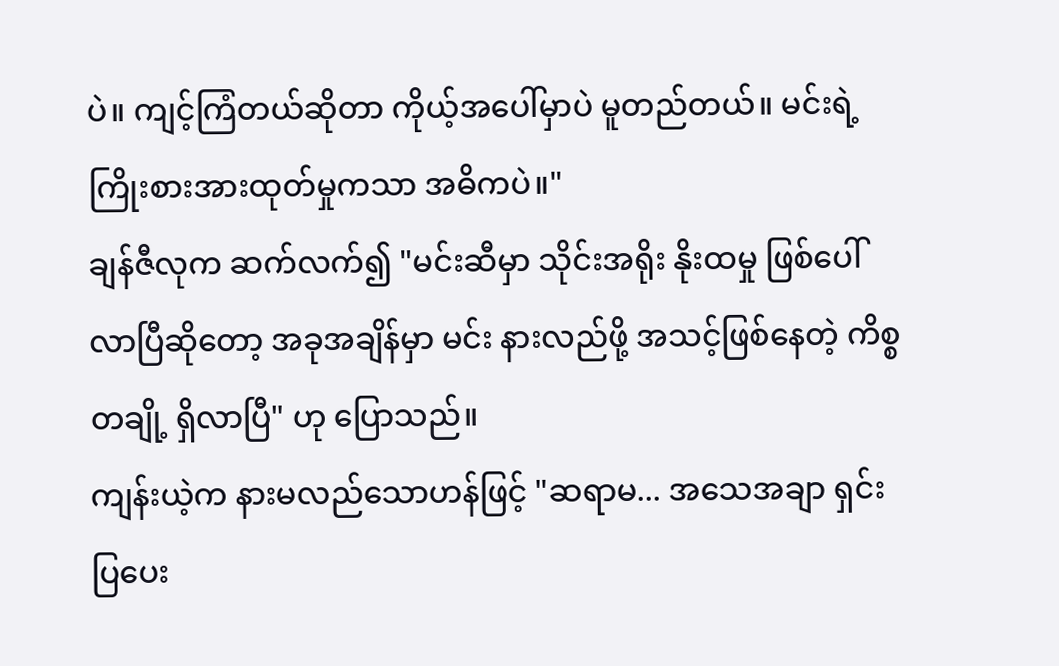ပဲ။ ကျင့်ကြံတယ်ဆိုတာ ကိုယ့်အပေါ်မှာပဲ မူတည်တယ်။ မင်းရဲ့ ကြိုးစားအားထုတ်မှုကသာ အဓိကပဲ။"
ချန်ဇီလုက ဆက်လက်၍ "မင်းဆီမှာ သိုင်းအရိုး နိုးထမှု ဖြစ်ပေါ်လာပြီဆိုတော့ အခုအချိန်မှာ မင်း နားလည်ဖို့ အသင့်ဖြစ်နေတဲ့ ကိစ္စတချို့ ရှိလာပြီ" ဟု ပြောသည်။
ကျန်းယဲ့က နားမလည်သောဟန်ဖြင့် "ဆရာမ... အသေအချာ ရှင်းပြပေး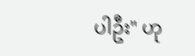ပါဦး" ဟု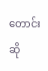တောင်းဆို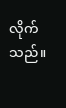လိုက်သည်။